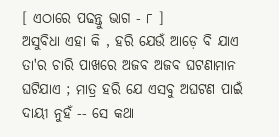[ ଏଠାରେ ପଢନ୍ତୁ ଭାଗ - ୮ ]
ଅସୁବିଧା ଏହା କି , ହରି ଯେଉଁ ଆଡ଼େ ବି ଯାଏ ତା'ର ଚାରି ପାଖରେ ଅଜବ ଅଜବ ଘଟଣାମାନ ଘଟିଯାଏ ; ମାତ୍ର ହରି ଯେ ଏସବୁ ଅଘଟଣ ପାଇଁ ଦାୟୀ ନୁହଁ -- ସେ କଥା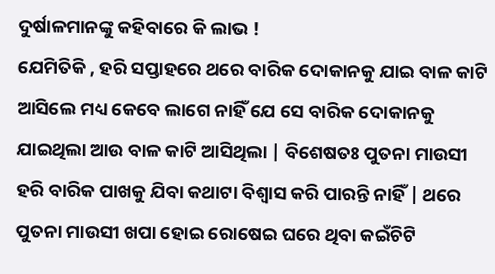ଦୁର୍ଷାଳମାନଙ୍କୁ କହିବାରେ କି ଲାଭ !
ଯେମିତିକି , ହରି ସପ୍ତାହରେ ଥରେ ବାରିକ ଦୋକାନକୁ ଯାଇ ବାଳ କାଟି ଆସିଲେ ମଧ୍ୟ କେବେ ଲାଗେ ନାହିଁ ଯେ ସେ ବାରିକ ଦୋକାନକୁ ଯାଇଥିଲା ଆଉ ବାଳ କାଟି ଆସିଥିଲା | ବିଶେଷତଃ ପୁତନା ମାଉସୀ ହରି ବାରିକ ପାଖକୁ ଯିବା କଥାଟା ବିଶ୍ବାସ କରି ପାରନ୍ତି ନାହିଁ | ଥରେ ପୁତନା ମାଉସୀ ଖପା ହୋଇ ରୋଷେଇ ଘରେ ଥିବା କଇଁଚିଟି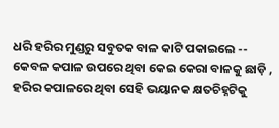ଧରି ହରିର ମୁଣ୍ଡରୁ ସବୁତକ ବାଳ କାଟି ପକାଇଲେ -- କେବଳ କପାଳ ଉପରେ ଥିବା କେଇ କେରା ବାଳକୁ ଛାଡ଼ି , ହରିର କପାଳରେ ଥିବା ସେହି ଭୟାନକ କ୍ଷତଚିହ୍ନଟିକୁ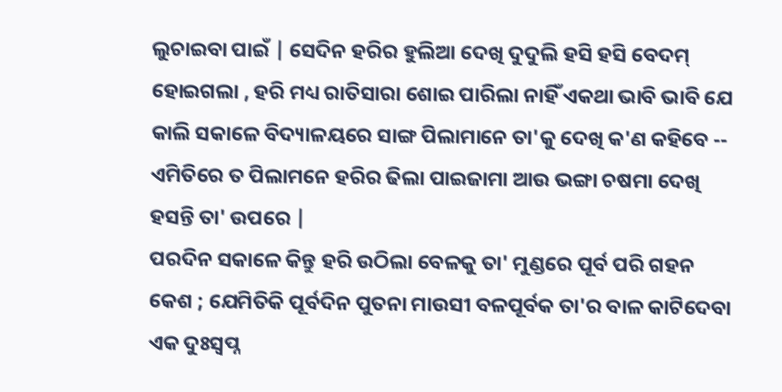ଲୁଚାଇବା ପାଇଁ | ସେଦିନ ହରିର ହୁଲିଆ ଦେଖି ଦୁଦୁଲି ହସି ହସି ବେଦମ୍ ହୋଇଗଲା , ହରି ମଧ୍ୟ ରାତିସାରା ଶୋଇ ପାରିଲା ନାହିଁ ଏକଥା ଭାବି ଭାବି ଯେ କାଲି ସକାଳେ ବିଦ୍ୟାଳୟରେ ସାଙ୍ଗ ପିଲାମାନେ ତା'କୁ ଦେଖି କ'ଣ କହିବେ -- ଏମିତିରେ ତ ପିଲାମନେ ହରିର ଢିଲା ପାଇଜାମା ଆଉ ଭଙ୍ଗା ଚଷମା ଦେଖି ହସନ୍ତି ତା' ଉପରେ |
ପରଦିନ ସକାଳେ କିନ୍ତୁ ହରି ଉଠିଲା ବେଳକୁ ତା' ମୁଣ୍ଡରେ ପୂର୍ବ ପରି ଗହନ କେଶ ; ଯେମିତିକି ପୂର୍ବଦିନ ପୁତନା ମାଉସୀ ବଳପୂର୍ବକ ତା'ର ବାଳ କାଟିଦେବା ଏକ ଦୁଃସ୍ବପ୍ନ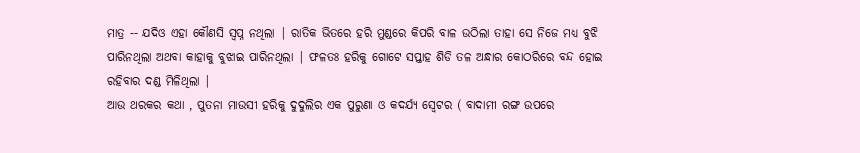ମାତ୍ର -- ଯଦିଓ ଏହା କୌଣସି ସ୍ବପ୍ନ ନଥିଲା | ରାତିକ ଭିତରେ ହରି ମୁଣ୍ଡରେ କିପରି ବାଳ ଉଠିଲା ତାହା ସେ ନିଜେ ମଧ୍ୟ ବୁଝି ପାରିନଥିଲା ଅଥବା କାହାକୁ ବୁଝାଇ ପାରିନଥିଲା | ଫଳତଃ ହରିକୁ ଗୋଟେ ସପ୍ତାହ ଶିଡି ତଳ ଅନ୍ଧାର କୋଠରିରେ ବନ୍ଦ ହୋଇ ରହିବାର ଦଣ୍ଡ ମିଳିଥିଲା |
ଆଉ ଥରକର କଥା , ପୁତନା ମାଉସୀ ହରିକୁ ଦୁଦୁଲିର ଏକ ପୁରୁଣା ଓ କଦର୍ଯ୍ୟ ସ୍ବେଟର ( ବାଦାମୀ ରଙ୍ଗ ଉପରେ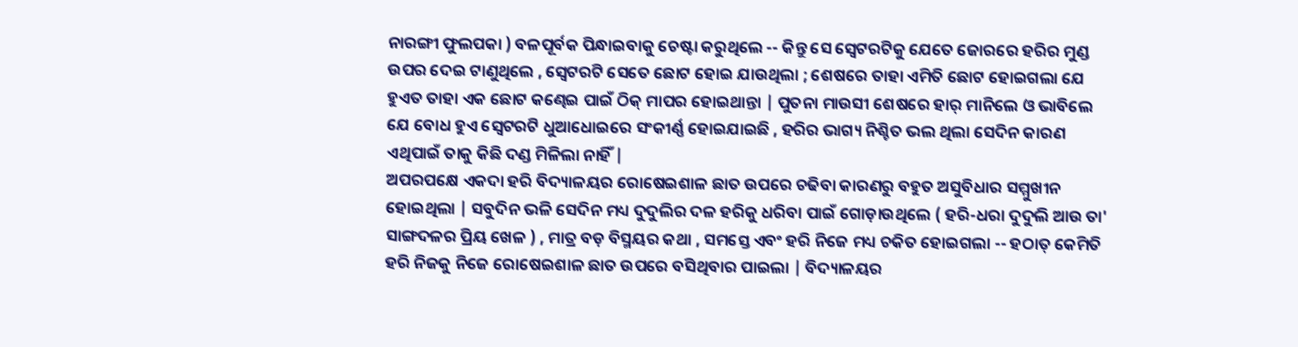ନାରଙ୍ଗୀ ଫୁଲପକା ) ବଳପୂର୍ବକ ପିନ୍ଧାଇବାକୁ ଚେଷ୍ଟା କରୁଥିଲେ -- କିନ୍ତୁ ସେ ସ୍ବେଟରଟିକୁ ଯେତେ ଜୋରରେ ହରିର ମୁଣ୍ଡ ଉପର ଦେଇ ଟାଣୁଥିଲେ , ସ୍ବେଟରଟି ସେତେ ଛୋଟ ହୋଇ ଯାଉଥିଲା ; ଶେଷରେ ତାହା ଏମିତି ଛୋଟ ହୋଇଗଲା ଯେ ହୁଏତ ତାହା ଏକ ଛୋଟ କଣ୍ଢେଇ ପାଇଁ ଠିକ୍ ମାପର ହୋଇଥାନ୍ତା | ପୁତନା ମାଉସୀ ଶେଷରେ ହାର୍ ମାନିଲେ ଓ ଭାବିଲେ ଯେ ବୋଧ ହୁଏ ସ୍ବେଟରଟି ଧୁଆଧୋଇରେ ସଂକୀର୍ଣ୍ଣ ହୋଇଯାଇଛି , ହରିର ଭାଗ୍ୟ ନିଶ୍ଚିତ ଭଲ ଥିଲା ସେଦିନ କାରଣ ଏଥିପାଇଁ ତାକୁ କିଛି ଦଣ୍ଡ ମିଳିଲା ନାହିଁ |
ଅପରପକ୍ଷେ ଏକଦା ହରି ବିଦ୍ୟାଳୟର ରୋଷେଇଶାଳ ଛାତ ଉପରେ ଚଢିବା କାରଣରୁ ବହୁତ ଅସୁବିଧାର ସମ୍ମୁଖୀନ ହୋଇଥିଲା | ସବୁଦିନ ଭଳି ସେଦିନ ମଧ୍ୟ ଦୁଦୁଲିର ଦଳ ହରିକୁ ଧରିବା ପାଇଁ ଗୋଡ଼ାଉଥିଲେ ( ହରି-ଧରା ଦୁଦୁଲି ଆଉ ତା' ସାଙ୍ଗଦଳର ପ୍ରିୟ ଖେଳ ) , ମାତ୍ର ବଡ଼ ବିସ୍ମୟର କଥା , ସମସ୍ତେ ଏବଂ ହରି ନିଜେ ମଧ୍ୟ ଚକିତ ହୋଇଗଲା -- ହଠାତ୍ କେମିତି ହରି ନିଜକୁ ନିଜେ ରୋଷେଇଶାଳ ଛାତ ଉପରେ ବସିଥିବାର ପାଇଲା | ବିଦ୍ୟାଳୟର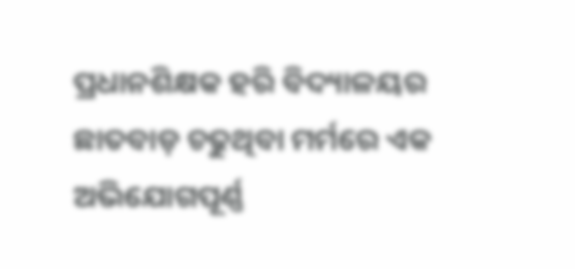ପ୍ରଧାନଶିକ୍ଷକ ହରି ବିଦ୍ୟାଳୟର ଛାତବାଡ଼ ଚଢୁଥିବା ମର୍ମରେ ଏକ ଅଭିଯୋଗପୂର୍ଣ୍ଣ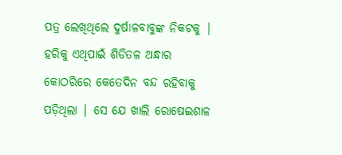ପତ୍ର ଲେଖିଥିଲେ ଦୁର୍ଷାଳବାବୁଙ୍କ ନିକଟକୁ | ହରିକୁ ଏଥିପାଇଁ ଶିଡିତଳ ଅନ୍ଧାର କୋଠରିରେ କେତେଦିନ ବନ୍ଦ ରହିବାକୁ ପଡ଼ିଥିଲା | ସେ ଯେ ଖାଲି ରୋଷେଇଶାଳ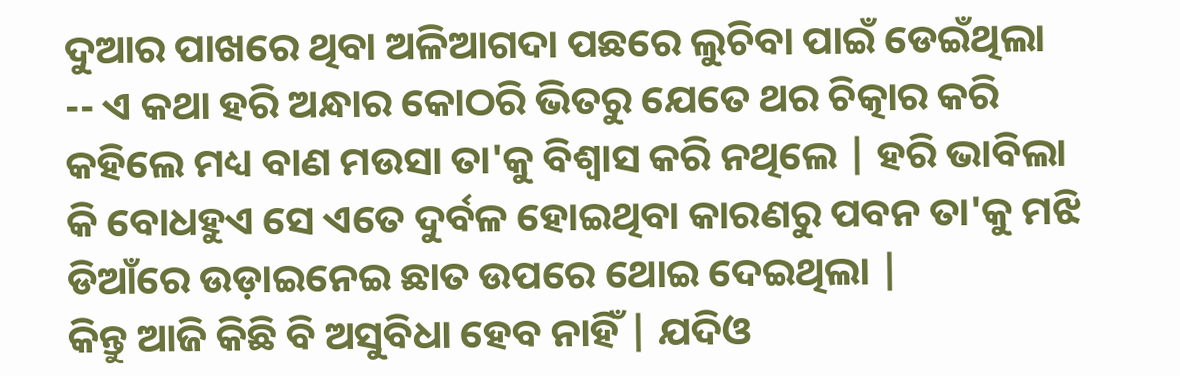ଦୁଆର ପାଖରେ ଥିବା ଅଳିଆଗଦା ପଛରେ ଲୁଚିବା ପାଇଁ ଡେଇଁଥିଲା -- ଏ କଥା ହରି ଅନ୍ଧାର କୋଠରି ଭିତରୁ ଯେତେ ଥର ଚିତ୍କାର କରି କହିଲେ ମଧ୍ୟ ବାଣ ମଉସା ତା'କୁ ବିଶ୍ବାସ କରି ନଥିଲେ | ହରି ଭାବିଲା କି ବୋଧହୁଏ ସେ ଏତେ ଦୁର୍ବଳ ହୋଇଥିବା କାରଣରୁ ପବନ ତା'କୁ ମଝି ଡିଆଁରେ ଉଡ଼ାଇନେଇ ଛାତ ଉପରେ ଥୋଇ ଦେଇଥିଲା |
କିନ୍ତୁ ଆଜି କିଛି ବି ଅସୁବିଧା ହେବ ନାହିଁ | ଯଦିଓ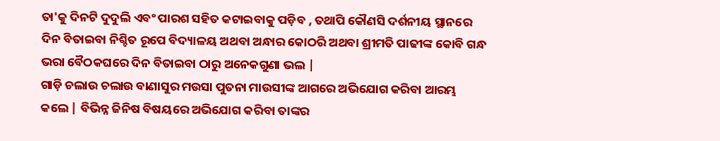ତା'କୁ ଦିନଟି ଦୁଦୁଲି ଏବଂ ପାରଶ ସହିତ କଟାଇବାକୁ ପଡ଼ିବ , ତଥାପି କୌଣସି ଦର୍ଶନୀୟ ସ୍ଥାନରେ ଦିନ ବିତାଇବା ନିଶ୍ଚିତ ରୂପେ ବିଦ୍ୟାଳୟ ଅଥବା ଅନ୍ଧାର କୋଠରି ଅଥବା ଶ୍ରୀମତି ପାଢୀଙ୍କ କୋବି ଗନ୍ଧ ଭରା ବୈଠକଘରେ ଦିନ ବିତାଇବା ଠାରୁ ଅନେକଗୁଣା ଭଲ |
ଗାଡ଼ି ଚଲାଉ ଚଲାଉ ବାଣାସୁର ମଉସା ପୁତନା ମାଉସୀଙ୍କ ଆଗରେ ଅଭିଯୋଗ କରିବା ଆରମ୍ଭ କଲେ | ବିଭିନ୍ନ ଜିନିଷ ବିଷୟରେ ଅଭିଯୋଗ କରିବା ତାଙ୍କର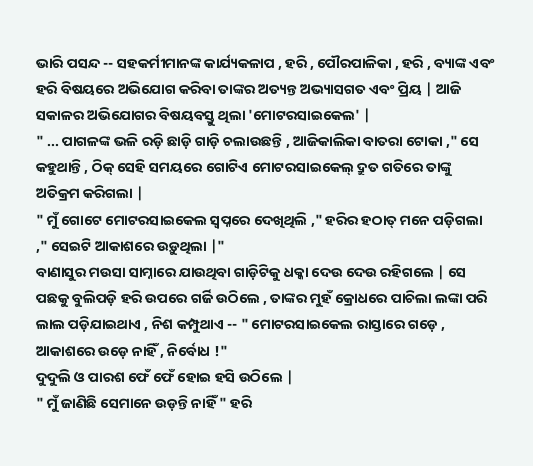ଭାରି ପସନ୍ଦ -- ସହକର୍ମୀମାନଙ୍କ କାର୍ଯ୍ୟକଳାପ , ହରି , ପୌରପାଳିକା , ହରି , ବ୍ୟାଙ୍କ ଏବଂ ହରି ବିଷୟରେ ଅଭିଯୋଗ କରିବା ତାଙ୍କର ଅତ୍ୟନ୍ତ ଅଭ୍ୟାସଗତ ଏବଂ ପ୍ରିୟ | ଆଜି ସକାଳର ଅଭିଯୋଗର ବିଷୟବସ୍ତୁ ଥିଲା 'ମୋଟରସାଇକେଲ' |
" ... ପାଗଳଙ୍କ ଭଳି ରଡ଼ି ଛାଡ଼ି ଗାଡ଼ି ଚଲାଉଛନ୍ତି , ଆଜିକାଲିକା ବାତରା ଟୋକା ," ସେ କହୁଥାନ୍ତି , ଠିକ୍ ସେହି ସମୟରେ ଗୋଟିଏ ମୋଟରସାଇକେଲ୍ ଦ୍ରୁତ ଗତିରେ ତାଙ୍କୁ ଅତିକ୍ରମ କରିଗଲା |
" ମୁଁ ଗୋଟେ ମୋଟରସାଇକେଲ ସ୍ବପ୍ନରେ ଦେଖିଥିଲି ," ହରିର ହଠାତ୍ ମନେ ପଡ଼ିଗଲା ," ସେଇଟି ଆକାଶରେ ଉଡ଼ୁଥିଲା |"
ବାଣାସୁର ମଉସା ସାମ୍ନାରେ ଯାଉଥିବା ଗାଡ଼ିଟିକୁ ଧକ୍କା ଦେଉ ଦେଉ ରହିଗଲେ | ସେ ପଛକୁ ବୁଲିପଡ଼ି ହରି ଉପରେ ଗର୍ଜି ଉଠିଲେ , ତାଙ୍କର ମୁହଁ କ୍ରୋଧରେ ପାଚିଲା ଲଙ୍କା ପରି ଲାଲ ପଡ଼ିଯାଇଥାଏ , ନିଶ କମ୍ପୁଥାଏ -- " ମୋଟରସାଇକେଲ ରାସ୍ତାରେ ଗଡ଼େ , ଆକାଶରେ ଉଡ଼େ ନାହିଁ , ନିର୍ବୋଧ !"
ଦୁଦୁଲି ଓ ପାରଶ ଫେଁ ଫେଁ ହୋଇ ହସି ଉଠିଲେ |
" ମୁଁ ଜାଣିଛି ସେମାନେ ଉଡ଼ନ୍ତି ନାହିଁ " ହରି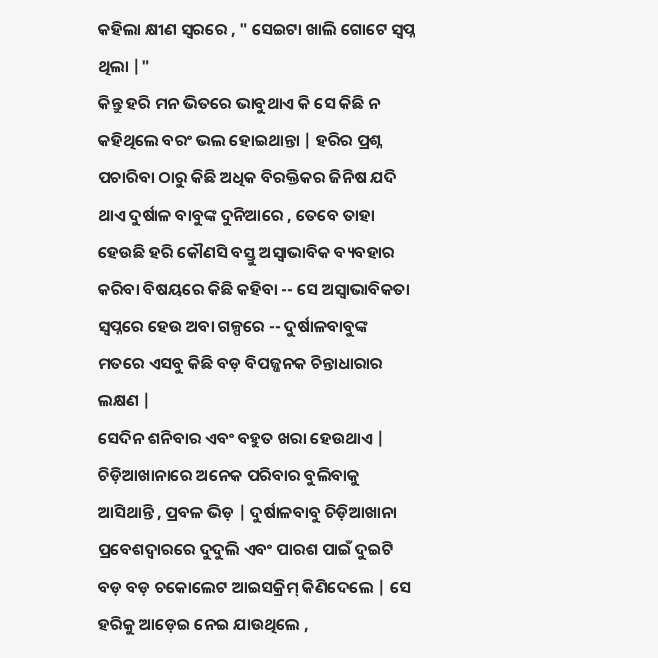କହିଲା କ୍ଷୀଣ ସ୍ବରରେ , " ସେଇଟା ଖାଲି ଗୋଟେ ସ୍ବପ୍ନ ଥିଲା |"
କିନ୍ତୁ ହରି ମନ ଭିତରେ ଭାବୁଥାଏ କି ସେ କିଛି ନ କହିଥିଲେ ବରଂ ଭଲ ହୋଇଥାନ୍ତା | ହରିର ପ୍ରଶ୍ନ ପଚାରିବା ଠାରୁ କିଛି ଅଧିକ ବିରକ୍ତିକର ଜିନିଷ ଯଦି ଥାଏ ଦୁର୍ଷାଳ ବାବୁଙ୍କ ଦୁନିଆରେ , ତେବେ ତାହା ହେଉଛି ହରି କୌଣସି ବସ୍ତୁ ଅସ୍ବାଭାବିକ ବ୍ୟବହାର କରିବା ବିଷୟରେ କିଛି କହିବା -- ସେ ଅସ୍ବାଭାବିକତା ସ୍ବପ୍ନରେ ହେଉ ଅବା ଗଳ୍ପରେ -- ଦୁର୍ଷାଳବାବୁଙ୍କ ମତରେ ଏସବୁ କିଛି ବଡ଼ ବିପଜ୍ଜନକ ଚିନ୍ତାଧାରାର ଲକ୍ଷଣ |
ସେଦିନ ଶନିବାର ଏବଂ ବହୁତ ଖରା ହେଉଥାଏ | ଚିଡ଼ିଆଖାନାରେ ଅନେକ ପରିବାର ବୁଲିବାକୁ ଆସିଥାନ୍ତି , ପ୍ରବଳ ଭିଡ଼ | ଦୁର୍ଷାଳବାବୁ ଚିଡ଼ିଆଖାନା ପ୍ରବେଶଦ୍ବାରରେ ଦୁଦୁଲି ଏବଂ ପାରଶ ପାଇଁ ଦୁଇଟି ବଡ଼ ବଡ଼ ଚକୋଲେଟ ଆଇସକ୍ରିମ୍ କିଣିଦେଲେ | ସେ ହରିକୁ ଆଡ଼େଇ ନେଇ ଯାଉଥିଲେ ,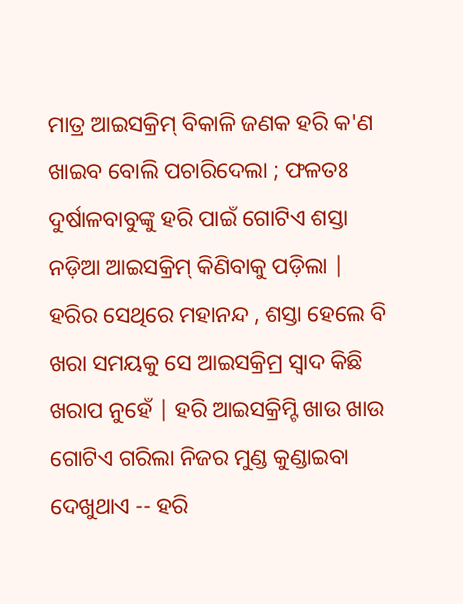ମାତ୍ର ଆଇସକ୍ରିମ୍ ବିକାଳି ଜଣକ ହରି କ'ଣ ଖାଇବ ବୋଲି ପଚାରିଦେଲା ; ଫଳତଃ ଦୁର୍ଷାଳବାବୁଙ୍କୁ ହରି ପାଇଁ ଗୋଟିଏ ଶସ୍ତା ନଡ଼ିଆ ଆଇସକ୍ରିମ୍ କିଣିବାକୁ ପଡ଼ିଲା | ହରିର ସେଥିରେ ମହାନନ୍ଦ , ଶସ୍ତା ହେଲେ ବି ଖରା ସମୟକୁ ସେ ଆଇସକ୍ରିମ୍ର ସ୍ବାଦ କିଛି ଖରାପ ନୁହେଁ | ହରି ଆଇସକ୍ରିମ୍ଟି ଖାଉ ଖାଉ ଗୋଟିଏ ଗରିଲା ନିଜର ମୁଣ୍ଡ କୁଣ୍ଡାଇବା ଦେଖୁଥାଏ -- ହରି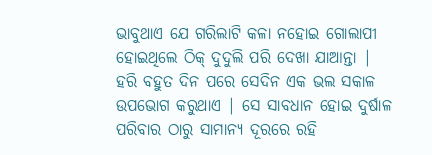ଭାବୁଥାଏ ଯେ ଗରିଲାଟି କଳା ନହୋଇ ଗୋଲାପୀ ହୋଇଥିଲେ ଠିକ୍ ଦୁଦୁଲି ପରି ଦେଖା ଯାଆନ୍ତା |
ହରି ବହୁତ ଦିନ ପରେ ସେଦିନ ଏକ ଭଲ ସକାଳ ଉପଭୋଗ କରୁଥାଏ | ସେ ସାବଧାନ ହୋଇ ଦୁର୍ଷାଳ ପରିବାର ଠାରୁ ସାମାନ୍ୟ ଦୂରରେ ରହି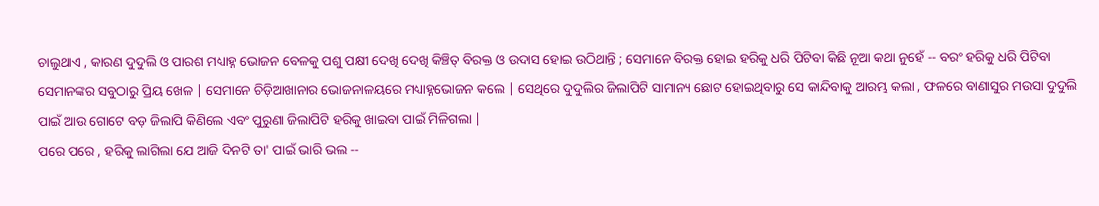ଚାଲୁଥାଏ , କାରଣ ଦୁଦୁଲି ଓ ପାରଶ ମଧ୍ୟାହ୍ନ ଭୋଜନ ବେଳକୁ ପଶୁ ପକ୍ଷୀ ଦେଖି ଦେଖି କିଞ୍ଚିତ୍ ବିରକ୍ତ ଓ ଉଦାସ ହୋଇ ଉଠିଥାନ୍ତି ; ସେମାନେ ବିରକ୍ତ ହୋଇ ହରିକୁ ଧରି ପିଟିବା କିଛି ନୂଆ କଥା ନୁହେଁ -- ବରଂ ହରିକୁ ଧରି ପିଟିବା ସେମାନଙ୍କର ସବୁଠାରୁ ପ୍ରିୟ ଖେଳ | ସେମାନେ ଚିଡ଼ିଆଖାନାର ଭୋଜନାଳୟରେ ମଧ୍ୟାହ୍ନଭୋଜନ କଲେ | ସେଥିରେ ଦୁଦୁଲିର ଜିଲାପିଟି ସାମାନ୍ୟ ଛୋଟ ହୋଇଥିବାରୁ ସେ କାନ୍ଦିବାକୁ ଆରମ୍ଭ କଲା , ଫଳରେ ବାଣାସୁର ମଉସା ଦୁଦୁଲି ପାଇଁ ଆଉ ଗୋଟେ ବଡ଼ ଜିଲାପି କିଣିଲେ ଏବଂ ପୁରୁଣା ଜିଲାପିଟି ହରିକୁ ଖାଇବା ପାଇଁ ମିଳିଗଲା |
ପରେ ପରେ , ହରିକୁ ଲାଗିଲା ଯେ ଆଜି ଦିନଟି ତା' ପାଇଁ ଭାରି ଭଲ --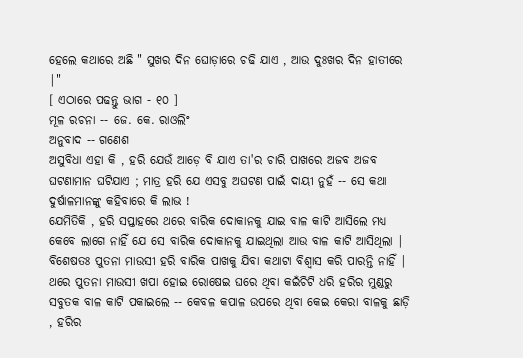ହେଲେ କଥାରେ ଅଛି " ସୁଖର ଦିନ ଘୋଡ଼ାରେ ଚଢି ଯାଏ , ଆଉ ଦୁଃଖର ଦିନ ହାତୀରେ |"
[ ଏଠାରେ ପଢନ୍ତୁ ଭାଗ - ୧୦ ]
ମୂଳ ରଚନା -- ଜେ. କେ. ରାଓଲିଂ
ଅନୁବାଦ -- ଗଣେଶ
ଅସୁବିଧା ଏହା କି , ହରି ଯେଉଁ ଆଡ଼େ ବି ଯାଏ ତା'ର ଚାରି ପାଖରେ ଅଜବ ଅଜବ ଘଟଣାମାନ ଘଟିଯାଏ ; ମାତ୍ର ହରି ଯେ ଏସବୁ ଅଘଟଣ ପାଇଁ ଦାୟୀ ନୁହଁ -- ସେ କଥା ଦୁର୍ଷାଳମାନଙ୍କୁ କହିବାରେ କି ଲାଭ !
ଯେମିତିକି , ହରି ସପ୍ତାହରେ ଥରେ ବାରିକ ଦୋକାନକୁ ଯାଇ ବାଳ କାଟି ଆସିଲେ ମଧ୍ୟ କେବେ ଲାଗେ ନାହିଁ ଯେ ସେ ବାରିକ ଦୋକାନକୁ ଯାଇଥିଲା ଆଉ ବାଳ କାଟି ଆସିଥିଲା | ବିଶେଷତଃ ପୁତନା ମାଉସୀ ହରି ବାରିକ ପାଖକୁ ଯିବା କଥାଟା ବିଶ୍ବାସ କରି ପାରନ୍ତି ନାହିଁ | ଥରେ ପୁତନା ମାଉସୀ ଖପା ହୋଇ ରୋଷେଇ ଘରେ ଥିବା କଇଁଚିଟି ଧରି ହରିର ମୁଣ୍ଡରୁ ସବୁତକ ବାଳ କାଟି ପକାଇଲେ -- କେବଳ କପାଳ ଉପରେ ଥିବା କେଇ କେରା ବାଳକୁ ଛାଡ଼ି , ହରିର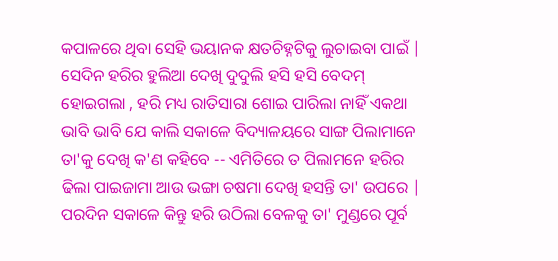କପାଳରେ ଥିବା ସେହି ଭୟାନକ କ୍ଷତଚିହ୍ନଟିକୁ ଲୁଚାଇବା ପାଇଁ | ସେଦିନ ହରିର ହୁଲିଆ ଦେଖି ଦୁଦୁଲି ହସି ହସି ବେଦମ୍ ହୋଇଗଲା , ହରି ମଧ୍ୟ ରାତିସାରା ଶୋଇ ପାରିଲା ନାହିଁ ଏକଥା ଭାବି ଭାବି ଯେ କାଲି ସକାଳେ ବିଦ୍ୟାଳୟରେ ସାଙ୍ଗ ପିଲାମାନେ ତା'କୁ ଦେଖି କ'ଣ କହିବେ -- ଏମିତିରେ ତ ପିଲାମନେ ହରିର ଢିଲା ପାଇଜାମା ଆଉ ଭଙ୍ଗା ଚଷମା ଦେଖି ହସନ୍ତି ତା' ଉପରେ |
ପରଦିନ ସକାଳେ କିନ୍ତୁ ହରି ଉଠିଲା ବେଳକୁ ତା' ମୁଣ୍ଡରେ ପୂର୍ବ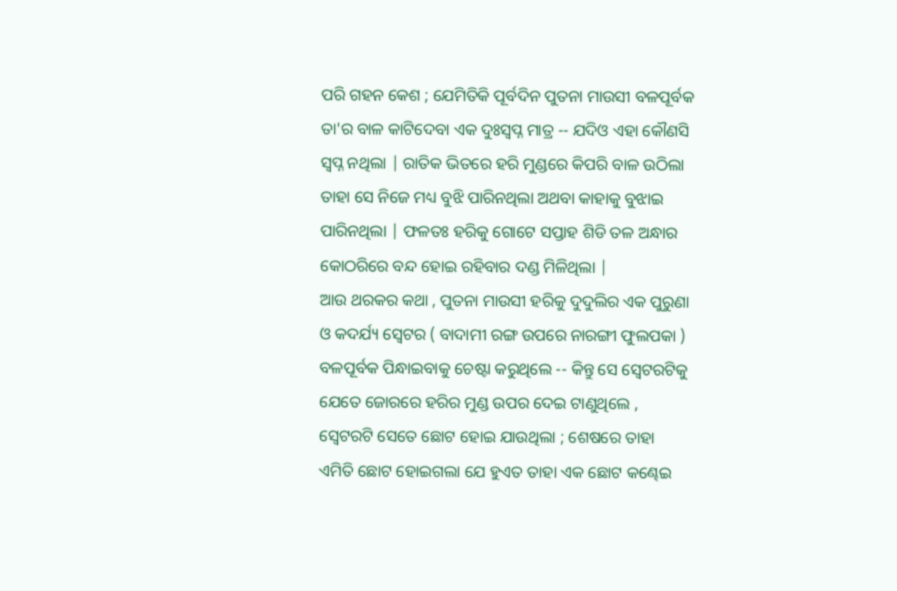ପରି ଗହନ କେଶ ; ଯେମିତିକି ପୂର୍ବଦିନ ପୁତନା ମାଉସୀ ବଳପୂର୍ବକ ତା'ର ବାଳ କାଟିଦେବା ଏକ ଦୁଃସ୍ବପ୍ନ ମାତ୍ର -- ଯଦିଓ ଏହା କୌଣସି ସ୍ବପ୍ନ ନଥିଲା | ରାତିକ ଭିତରେ ହରି ମୁଣ୍ଡରେ କିପରି ବାଳ ଉଠିଲା ତାହା ସେ ନିଜେ ମଧ୍ୟ ବୁଝି ପାରିନଥିଲା ଅଥବା କାହାକୁ ବୁଝାଇ ପାରିନଥିଲା | ଫଳତଃ ହରିକୁ ଗୋଟେ ସପ୍ତାହ ଶିଡି ତଳ ଅନ୍ଧାର କୋଠରିରେ ବନ୍ଦ ହୋଇ ରହିବାର ଦଣ୍ଡ ମିଳିଥିଲା |
ଆଉ ଥରକର କଥା , ପୁତନା ମାଉସୀ ହରିକୁ ଦୁଦୁଲିର ଏକ ପୁରୁଣା ଓ କଦର୍ଯ୍ୟ ସ୍ବେଟର ( ବାଦାମୀ ରଙ୍ଗ ଉପରେ ନାରଙ୍ଗୀ ଫୁଲପକା ) ବଳପୂର୍ବକ ପିନ୍ଧାଇବାକୁ ଚେଷ୍ଟା କରୁଥିଲେ -- କିନ୍ତୁ ସେ ସ୍ବେଟରଟିକୁ ଯେତେ ଜୋରରେ ହରିର ମୁଣ୍ଡ ଉପର ଦେଇ ଟାଣୁଥିଲେ , ସ୍ବେଟରଟି ସେତେ ଛୋଟ ହୋଇ ଯାଉଥିଲା ; ଶେଷରେ ତାହା ଏମିତି ଛୋଟ ହୋଇଗଲା ଯେ ହୁଏତ ତାହା ଏକ ଛୋଟ କଣ୍ଢେଇ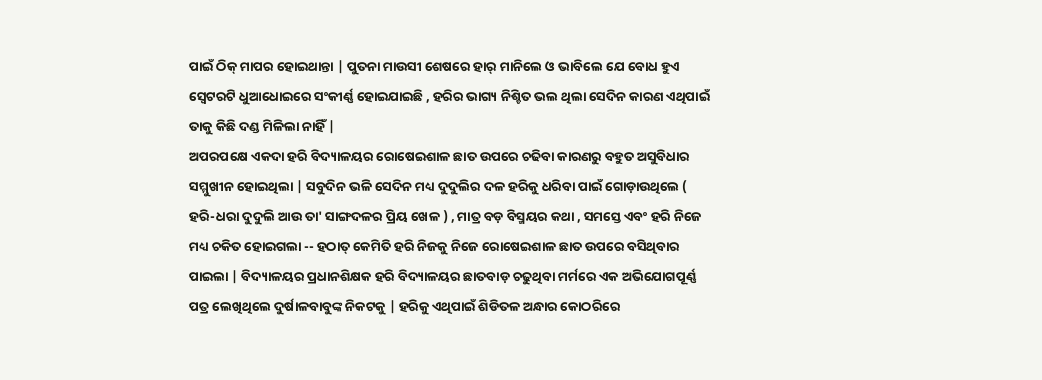ପାଇଁ ଠିକ୍ ମାପର ହୋଇଥାନ୍ତା | ପୁତନା ମାଉସୀ ଶେଷରେ ହାର୍ ମାନିଲେ ଓ ଭାବିଲେ ଯେ ବୋଧ ହୁଏ ସ୍ବେଟରଟି ଧୁଆଧୋଇରେ ସଂକୀର୍ଣ୍ଣ ହୋଇଯାଇଛି , ହରିର ଭାଗ୍ୟ ନିଶ୍ଚିତ ଭଲ ଥିଲା ସେଦିନ କାରଣ ଏଥିପାଇଁ ତାକୁ କିଛି ଦଣ୍ଡ ମିଳିଲା ନାହିଁ |
ଅପରପକ୍ଷେ ଏକଦା ହରି ବିଦ୍ୟାଳୟର ରୋଷେଇଶାଳ ଛାତ ଉପରେ ଚଢିବା କାରଣରୁ ବହୁତ ଅସୁବିଧାର ସମ୍ମୁଖୀନ ହୋଇଥିଲା | ସବୁଦିନ ଭଳି ସେଦିନ ମଧ୍ୟ ଦୁଦୁଲିର ଦଳ ହରିକୁ ଧରିବା ପାଇଁ ଗୋଡ଼ାଉଥିଲେ ( ହରି-ଧରା ଦୁଦୁଲି ଆଉ ତା' ସାଙ୍ଗଦଳର ପ୍ରିୟ ଖେଳ ) , ମାତ୍ର ବଡ଼ ବିସ୍ମୟର କଥା , ସମସ୍ତେ ଏବଂ ହରି ନିଜେ ମଧ୍ୟ ଚକିତ ହୋଇଗଲା -- ହଠାତ୍ କେମିତି ହରି ନିଜକୁ ନିଜେ ରୋଷେଇଶାଳ ଛାତ ଉପରେ ବସିଥିବାର ପାଇଲା | ବିଦ୍ୟାଳୟର ପ୍ରଧାନଶିକ୍ଷକ ହରି ବିଦ୍ୟାଳୟର ଛାତବାଡ଼ ଚଢୁଥିବା ମର୍ମରେ ଏକ ଅଭିଯୋଗପୂର୍ଣ୍ଣ ପତ୍ର ଲେଖିଥିଲେ ଦୁର୍ଷାଳବାବୁଙ୍କ ନିକଟକୁ | ହରିକୁ ଏଥିପାଇଁ ଶିଡିତଳ ଅନ୍ଧାର କୋଠରିରେ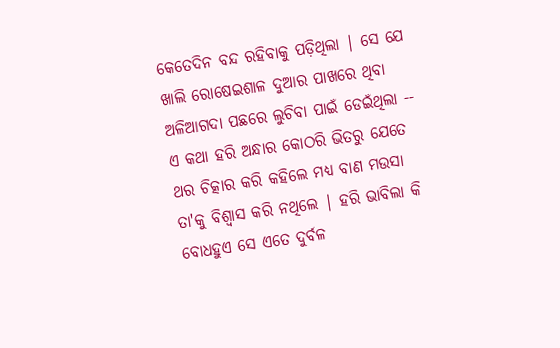କେତେଦିନ ବନ୍ଦ ରହିବାକୁ ପଡ଼ିଥିଲା | ସେ ଯେ ଖାଲି ରୋଷେଇଶାଳ ଦୁଆର ପାଖରେ ଥିବା ଅଳିଆଗଦା ପଛରେ ଲୁଚିବା ପାଇଁ ଡେଇଁଥିଲା -- ଏ କଥା ହରି ଅନ୍ଧାର କୋଠରି ଭିତରୁ ଯେତେ ଥର ଚିତ୍କାର କରି କହିଲେ ମଧ୍ୟ ବାଣ ମଉସା ତା'କୁ ବିଶ୍ବାସ କରି ନଥିଲେ | ହରି ଭାବିଲା କି ବୋଧହୁଏ ସେ ଏତେ ଦୁର୍ବଳ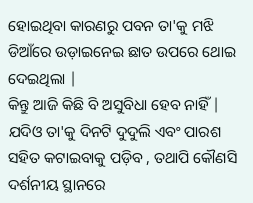ହୋଇଥିବା କାରଣରୁ ପବନ ତା'କୁ ମଝି ଡିଆଁରେ ଉଡ଼ାଇନେଇ ଛାତ ଉପରେ ଥୋଇ ଦେଇଥିଲା |
କିନ୍ତୁ ଆଜି କିଛି ବି ଅସୁବିଧା ହେବ ନାହିଁ | ଯଦିଓ ତା'କୁ ଦିନଟି ଦୁଦୁଲି ଏବଂ ପାରଶ ସହିତ କଟାଇବାକୁ ପଡ଼ିବ , ତଥାପି କୌଣସି ଦର୍ଶନୀୟ ସ୍ଥାନରେ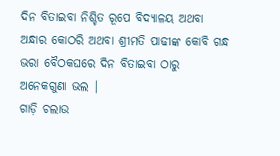ଦିନ ବିତାଇବା ନିଶ୍ଚିତ ରୂପେ ବିଦ୍ୟାଳୟ ଅଥବା ଅନ୍ଧାର କୋଠରି ଅଥବା ଶ୍ରୀମତି ପାଢୀଙ୍କ କୋବି ଗନ୍ଧ ଭରା ବୈଠକଘରେ ଦିନ ବିତାଇବା ଠାରୁ ଅନେକଗୁଣା ଭଲ |
ଗାଡ଼ି ଚଲାଉ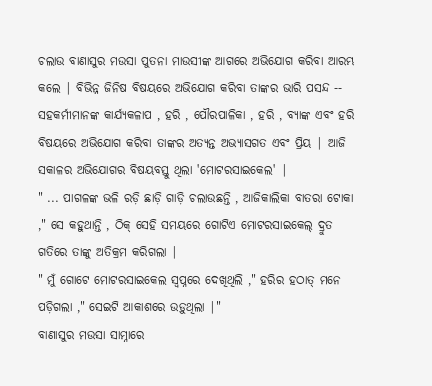ଚଲାଉ ବାଣାସୁର ମଉସା ପୁତନା ମାଉସୀଙ୍କ ଆଗରେ ଅଭିଯୋଗ କରିବା ଆରମ୍ଭ କଲେ | ବିଭିନ୍ନ ଜିନିଷ ବିଷୟରେ ଅଭିଯୋଗ କରିବା ତାଙ୍କର ଭାରି ପସନ୍ଦ -- ସହକର୍ମୀମାନଙ୍କ କାର୍ଯ୍ୟକଳାପ , ହରି , ପୌରପାଳିକା , ହରି , ବ୍ୟାଙ୍କ ଏବଂ ହରି ବିଷୟରେ ଅଭିଯୋଗ କରିବା ତାଙ୍କର ଅତ୍ୟନ୍ତ ଅଭ୍ୟାସଗତ ଏବଂ ପ୍ରିୟ | ଆଜି ସକାଳର ଅଭିଯୋଗର ବିଷୟବସ୍ତୁ ଥିଲା 'ମୋଟରସାଇକେଲ' |
" ... ପାଗଳଙ୍କ ଭଳି ରଡ଼ି ଛାଡ଼ି ଗାଡ଼ି ଚଲାଉଛନ୍ତି , ଆଜିକାଲିକା ବାତରା ଟୋକା ," ସେ କହୁଥାନ୍ତି , ଠିକ୍ ସେହି ସମୟରେ ଗୋଟିଏ ମୋଟରସାଇକେଲ୍ ଦ୍ରୁତ ଗତିରେ ତାଙ୍କୁ ଅତିକ୍ରମ କରିଗଲା |
" ମୁଁ ଗୋଟେ ମୋଟରସାଇକେଲ ସ୍ବପ୍ନରେ ଦେଖିଥିଲି ," ହରିର ହଠାତ୍ ମନେ ପଡ଼ିଗଲା ," ସେଇଟି ଆକାଶରେ ଉଡ଼ୁଥିଲା |"
ବାଣାସୁର ମଉସା ସାମ୍ନାରେ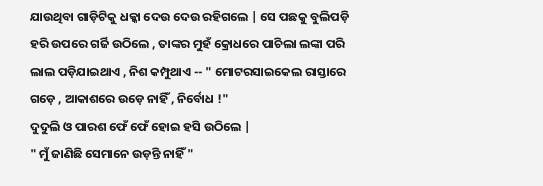ଯାଉଥିବା ଗାଡ଼ିଟିକୁ ଧକ୍କା ଦେଉ ଦେଉ ରହିଗଲେ | ସେ ପଛକୁ ବୁଲିପଡ଼ି ହରି ଉପରେ ଗର୍ଜି ଉଠିଲେ , ତାଙ୍କର ମୁହଁ କ୍ରୋଧରେ ପାଚିଲା ଲଙ୍କା ପରି ଲାଲ ପଡ଼ିଯାଇଥାଏ , ନିଶ କମ୍ପୁଥାଏ -- " ମୋଟରସାଇକେଲ ରାସ୍ତାରେ ଗଡ଼େ , ଆକାଶରେ ଉଡ଼େ ନାହିଁ , ନିର୍ବୋଧ !"
ଦୁଦୁଲି ଓ ପାରଶ ଫେଁ ଫେଁ ହୋଇ ହସି ଉଠିଲେ |
" ମୁଁ ଜାଣିଛି ସେମାନେ ଉଡ଼ନ୍ତି ନାହିଁ "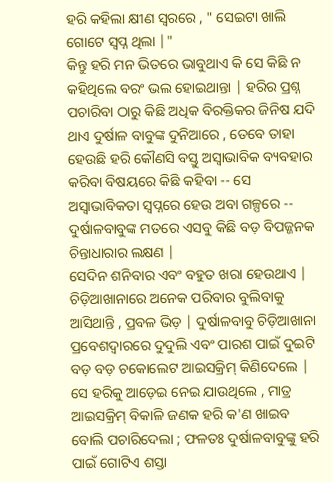ହରି କହିଲା କ୍ଷୀଣ ସ୍ବରରେ , " ସେଇଟା ଖାଲି ଗୋଟେ ସ୍ବପ୍ନ ଥିଲା |"
କିନ୍ତୁ ହରି ମନ ଭିତରେ ଭାବୁଥାଏ କି ସେ କିଛି ନ କହିଥିଲେ ବରଂ ଭଲ ହୋଇଥାନ୍ତା | ହରିର ପ୍ରଶ୍ନ ପଚାରିବା ଠାରୁ କିଛି ଅଧିକ ବିରକ୍ତିକର ଜିନିଷ ଯଦି ଥାଏ ଦୁର୍ଷାଳ ବାବୁଙ୍କ ଦୁନିଆରେ , ତେବେ ତାହା ହେଉଛି ହରି କୌଣସି ବସ୍ତୁ ଅସ୍ବାଭାବିକ ବ୍ୟବହାର କରିବା ବିଷୟରେ କିଛି କହିବା -- ସେ ଅସ୍ବାଭାବିକତା ସ୍ବପ୍ନରେ ହେଉ ଅବା ଗଳ୍ପରେ -- ଦୁର୍ଷାଳବାବୁଙ୍କ ମତରେ ଏସବୁ କିଛି ବଡ଼ ବିପଜ୍ଜନକ ଚିନ୍ତାଧାରାର ଲକ୍ଷଣ |
ସେଦିନ ଶନିବାର ଏବଂ ବହୁତ ଖରା ହେଉଥାଏ | ଚିଡ଼ିଆଖାନାରେ ଅନେକ ପରିବାର ବୁଲିବାକୁ ଆସିଥାନ୍ତି , ପ୍ରବଳ ଭିଡ଼ | ଦୁର୍ଷାଳବାବୁ ଚିଡ଼ିଆଖାନା ପ୍ରବେଶଦ୍ବାରରେ ଦୁଦୁଲି ଏବଂ ପାରଶ ପାଇଁ ଦୁଇଟି ବଡ଼ ବଡ଼ ଚକୋଲେଟ ଆଇସକ୍ରିମ୍ କିଣିଦେଲେ | ସେ ହରିକୁ ଆଡ଼େଇ ନେଇ ଯାଉଥିଲେ , ମାତ୍ର ଆଇସକ୍ରିମ୍ ବିକାଳି ଜଣକ ହରି କ'ଣ ଖାଇବ ବୋଲି ପଚାରିଦେଲା ; ଫଳତଃ ଦୁର୍ଷାଳବାବୁଙ୍କୁ ହରି ପାଇଁ ଗୋଟିଏ ଶସ୍ତା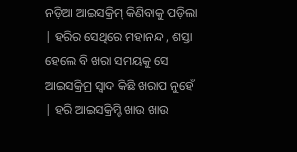ନଡ଼ିଆ ଆଇସକ୍ରିମ୍ କିଣିବାକୁ ପଡ଼ିଲା | ହରିର ସେଥିରେ ମହାନନ୍ଦ , ଶସ୍ତା ହେଲେ ବି ଖରା ସମୟକୁ ସେ ଆଇସକ୍ରିମ୍ର ସ୍ବାଦ କିଛି ଖରାପ ନୁହେଁ | ହରି ଆଇସକ୍ରିମ୍ଟି ଖାଉ ଖାଉ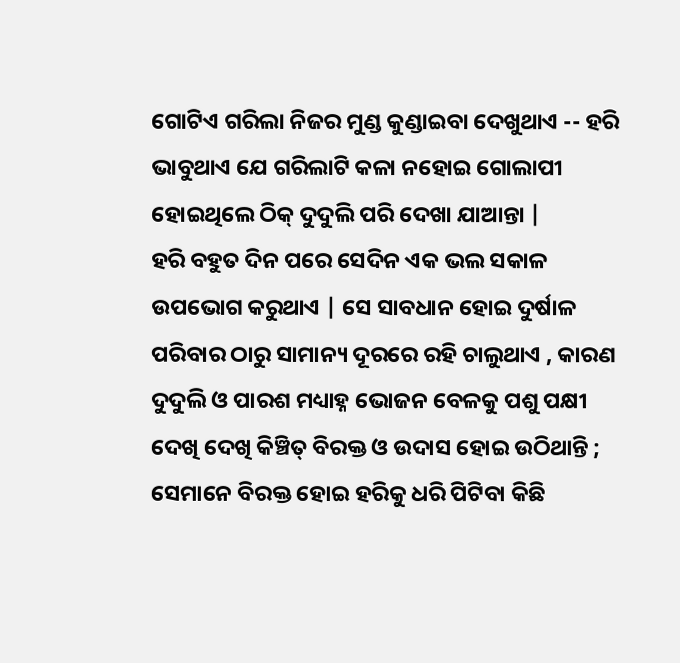ଗୋଟିଏ ଗରିଲା ନିଜର ମୁଣ୍ଡ କୁଣ୍ଡାଇବା ଦେଖୁଥାଏ -- ହରି ଭାବୁଥାଏ ଯେ ଗରିଲାଟି କଳା ନହୋଇ ଗୋଲାପୀ ହୋଇଥିଲେ ଠିକ୍ ଦୁଦୁଲି ପରି ଦେଖା ଯାଆନ୍ତା |
ହରି ବହୁତ ଦିନ ପରେ ସେଦିନ ଏକ ଭଲ ସକାଳ ଉପଭୋଗ କରୁଥାଏ | ସେ ସାବଧାନ ହୋଇ ଦୁର୍ଷାଳ ପରିବାର ଠାରୁ ସାମାନ୍ୟ ଦୂରରେ ରହି ଚାଲୁଥାଏ , କାରଣ ଦୁଦୁଲି ଓ ପାରଶ ମଧ୍ୟାହ୍ନ ଭୋଜନ ବେଳକୁ ପଶୁ ପକ୍ଷୀ ଦେଖି ଦେଖି କିଞ୍ଚିତ୍ ବିରକ୍ତ ଓ ଉଦାସ ହୋଇ ଉଠିଥାନ୍ତି ; ସେମାନେ ବିରକ୍ତ ହୋଇ ହରିକୁ ଧରି ପିଟିବା କିଛି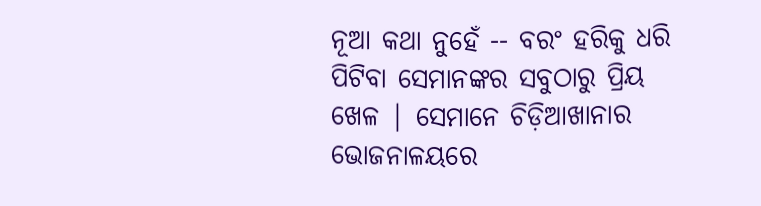ନୂଆ କଥା ନୁହେଁ -- ବରଂ ହରିକୁ ଧରି ପିଟିବା ସେମାନଙ୍କର ସବୁଠାରୁ ପ୍ରିୟ ଖେଳ | ସେମାନେ ଚିଡ଼ିଆଖାନାର ଭୋଜନାଳୟରେ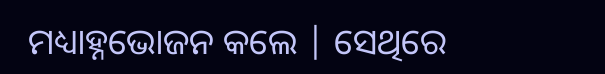ମଧ୍ୟାହ୍ନଭୋଜନ କଲେ | ସେଥିରେ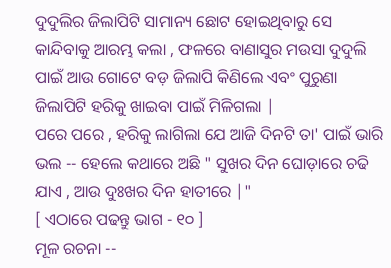ଦୁଦୁଲିର ଜିଲାପିଟି ସାମାନ୍ୟ ଛୋଟ ହୋଇଥିବାରୁ ସେ କାନ୍ଦିବାକୁ ଆରମ୍ଭ କଲା , ଫଳରେ ବାଣାସୁର ମଉସା ଦୁଦୁଲି ପାଇଁ ଆଉ ଗୋଟେ ବଡ଼ ଜିଲାପି କିଣିଲେ ଏବଂ ପୁରୁଣା ଜିଲାପିଟି ହରିକୁ ଖାଇବା ପାଇଁ ମିଳିଗଲା |
ପରେ ପରେ , ହରିକୁ ଲାଗିଲା ଯେ ଆଜି ଦିନଟି ତା' ପାଇଁ ଭାରି ଭଲ -- ହେଲେ କଥାରେ ଅଛି " ସୁଖର ଦିନ ଘୋଡ଼ାରେ ଚଢି ଯାଏ , ଆଉ ଦୁଃଖର ଦିନ ହାତୀରେ |"
[ ଏଠାରେ ପଢନ୍ତୁ ଭାଗ - ୧୦ ]
ମୂଳ ରଚନା --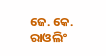ଜେ. କେ. ରାଓଲିଂ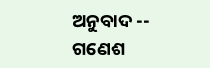ଅନୁବାଦ -- ଗଣେଶ